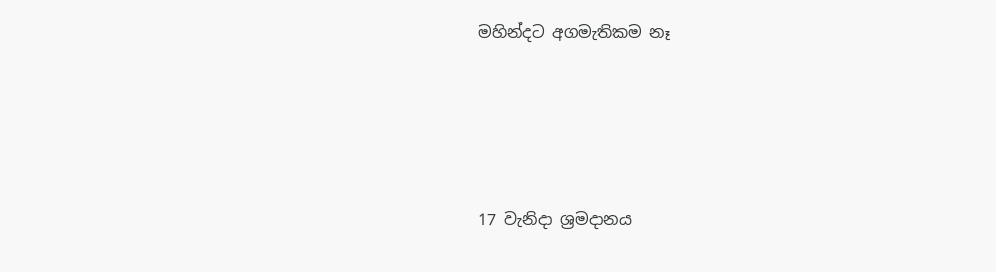මහින්දට අගමැතිකම නෑ




17 වැනිදා ශ්‍රමදානය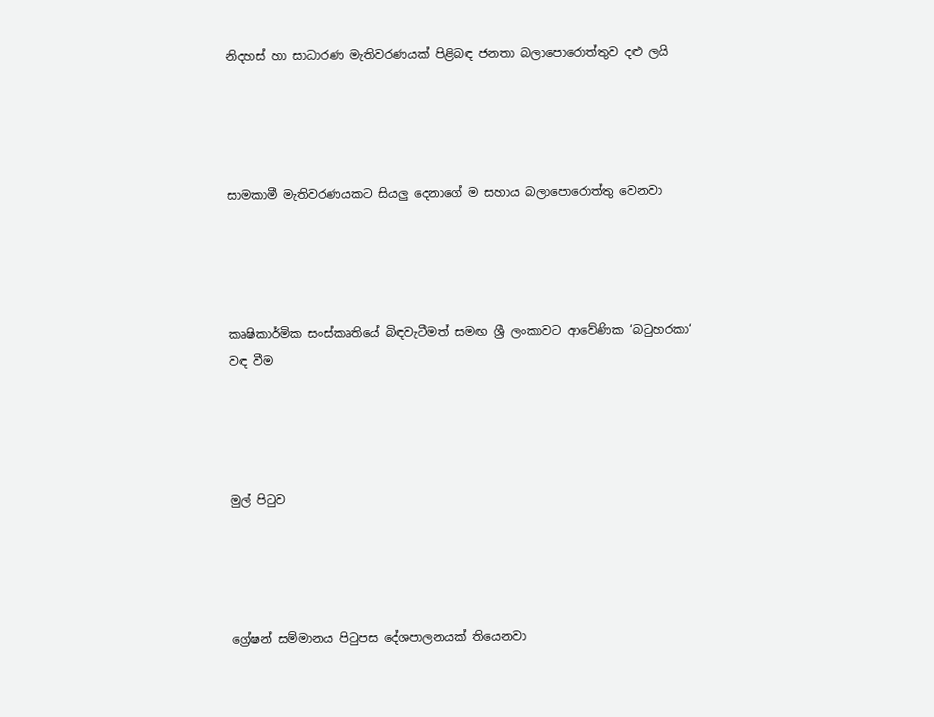නිදහස් හා සාධාරණ මැතිවරණයක් පිළිබඳ ජනතා බලාපොරොත්තුව දළු ලයි




සාමකාමී මැතිවරණයකට සියලු දෙනාගේ ම සහාය බලාපොරොත්තු වෙනවා




කෘෂිකාර්මික සංස්කෘතියේ බිඳවැටීමත් සමඟ ශ්‍රී ලංකාවට ආවේණික ‘බටුහරකා‘ වඳ වීම




මුල් පිටුව




ග්‍රේෂන් සම්මානය පිටුපස දේශපාලනයක් තියෙනවා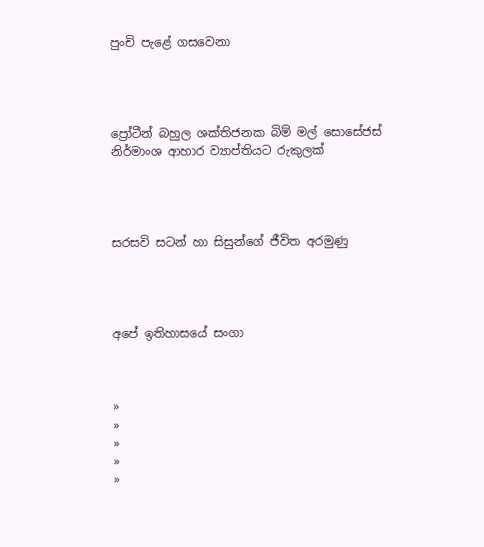පුංචි පැළේ ගසවෙනා




ප්‍රෝටීන් බහුල ශක්තිජනක බිම් මල් සොසේජස් නිර්මාංශ ආහාර ව්‍යාප්තියට රුකුලක්




සරසවි සටන් හා සිසුන්ගේ ජීවිත අරමුණු




අපේ ඉතිහාසයේ සංගා



»
»
»
»
»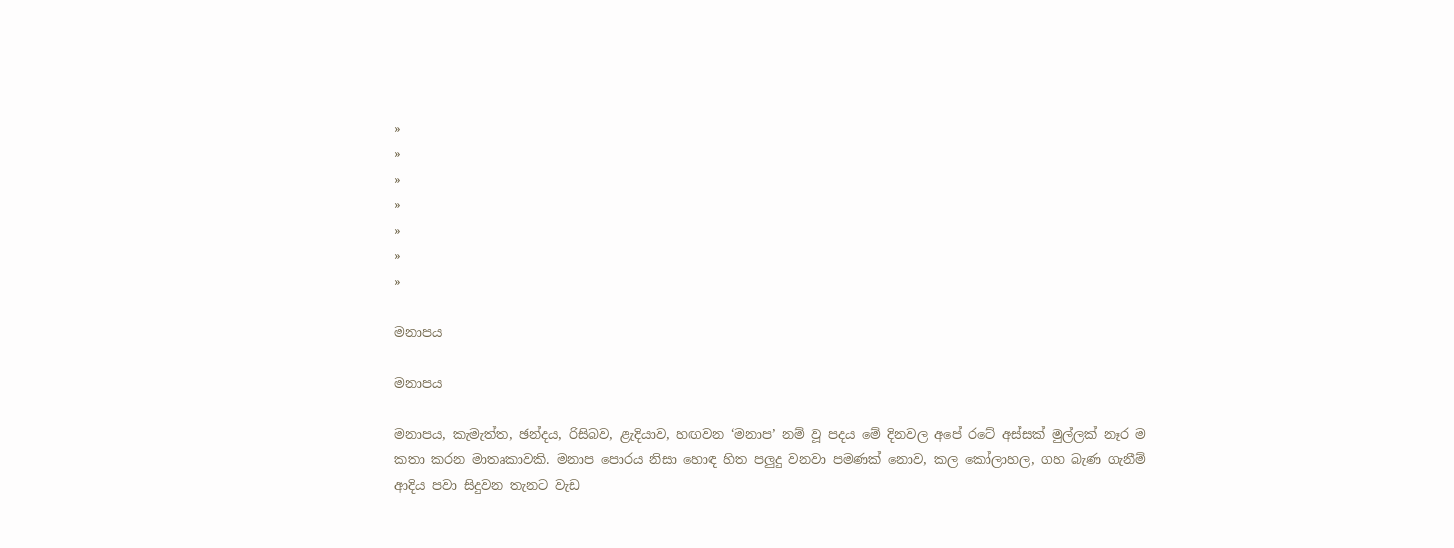»
»
»
»
»
»
»

මනාපය

මනාපය

මනාපය, කැමැත්ත, ඡන්දය, රිසිබව, ළැදියාව, හඟවන ‘මනාප’ නම් වූ පදය මේ දිනවල අපේ රටේ අස්සක් මුල්ලක් නෑර ම කතා කරන මාතෘකාවකි. මනාප පොරය නිසා හොඳ හිත පලුදු වනවා පමණක් නොව, කල කෝලාහල, ගහ බැණ ගැනීම් ආදිය පවා සිදුවන තැනට වැඩ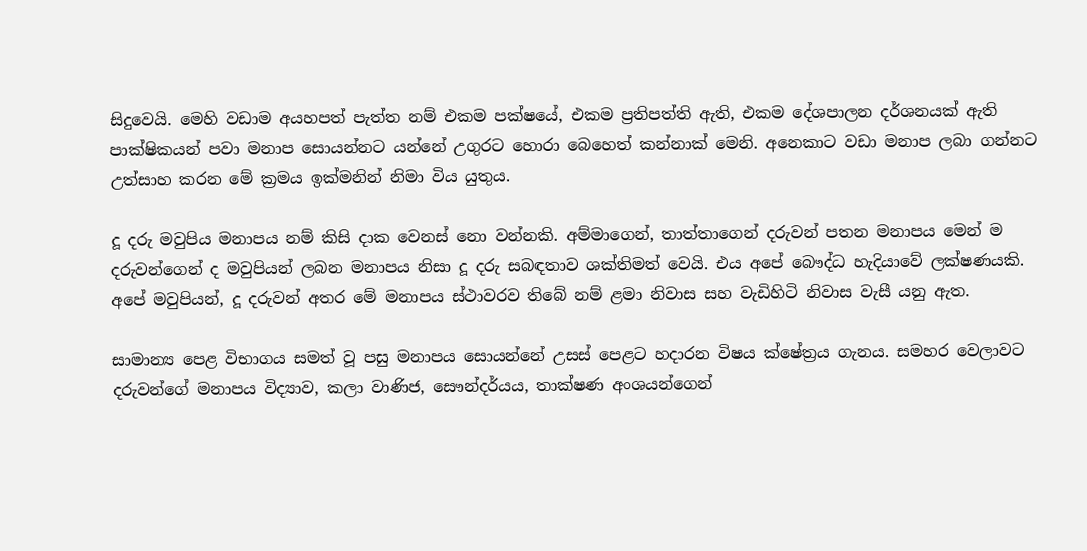සිදුවෙයි. මෙහි වඩාම අයහපත් පැත්ත නම් එකම පක්ෂයේ, එකම ප්‍රතිපත්ති ඇති, එකම දේශපාලන දර්ශනයක් ඇති පාක්ෂිකයන් පවා මනාප සොයන්නට යන්නේ උගුරට හොරා බෙහෙත් කන්නාක් මෙනි. අනෙකාට වඩා මනාප ලබා ගන්නට උත්සාහ කරන මේ ක්‍රමය ඉක්මනින් නිමා විය යුතුය.

දූ දරු මවුපිය මනාපය නම් කිසි දාක වෙනස් නො වන්නකි. අම්මාගෙන්, තාත්තාගෙන් දරුවන් පතන මනාපය මෙන් ම දරුවන්ගෙන් ද මවුපියන් ලබන මනාපය නිසා දූ දරු සබඳතාව ශක්තිමත් වෙයි. එය අපේ බෞද්ධ හැදියාවේ ලක්ෂණයකි. අපේ මවුපියන්, දූ දරුවන් අතර මේ මනාපය ස්ථාවරව තිබේ නම් ළමා නිවාස සහ වැඩිහිටි නිවාස වැසී යනු ඇත.

සාමාන්‍ය පෙළ විභාගය සමත් වූ පසු මනාපය සොයන්නේ උසස් පෙළට හදාරන විෂය ක්ෂේත්‍රය ගැනය. සමහර වෙලාවට දරුවන්ගේ මනාපය විද්‍යාව, කලා වාණිජ, සෞන්දර්යය, තාක්ෂණ අංශයන්ගෙන්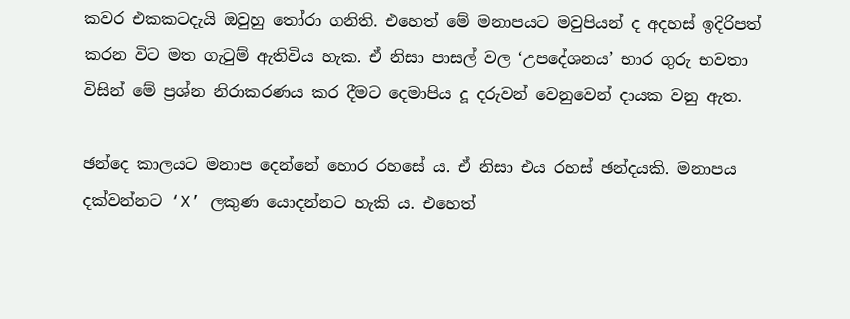කවර එකකටදැයි ඔවුහු තෝරා ගනිති. එහෙත් මේ මනාපයට මවුපියන් ද අදහස් ඉදිරිපත් කරන විට මත ගැටුම් ඇතිවිය හැක. ඒ නිසා පාසල් වල ‘උපදේශනය’ භාර ගුරු භවතා විසින් මේ ප්‍රශ්න නිරාකරණය කර දීමට දෙමාපිය දූ දරුවන් වෙනුවෙන් දායක වනු ඇත.

ඡන්දෙ කාලයට මනාප දෙන්නේ හොර රහසේ ය. ඒ නිසා එය රහස් ඡන්දයකි. මනාපය දක්වන්නට ‘X’ ලකුණ යොදන්නට හැකි ය. එහෙත්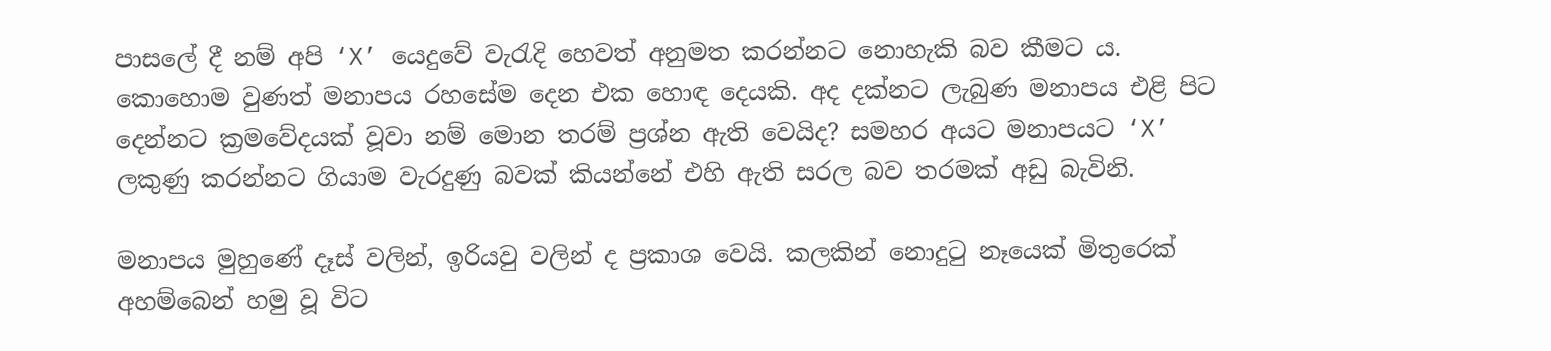පාසලේ දී නම් අපි ‘X’ යෙදුවේ වැරැදි හෙවත් අනුමත කරන්නට නොහැකි බව කීමට ය. කොහොම වුණත් මනාපය රහසේම දෙන එක හොඳ දෙයකි. අද දක්නට ලැබුණ මනාපය එළි පිට දෙන්නට ක්‍රමවේදයක් වූවා නම් මොන තරම් ප්‍රශ්න ඇති වෙයිද? සමහර අයට මනාපයට ‘X’ ලකුණු කරන්නට ගියාම වැරදුණු බවක් කියන්නේ එහි ඇති සරල බව තරමක් අඩු බැවිනි.

මනාපය මුහුණේ දෑස් වලින්, ඉරියවු වලින් ද ප්‍රකාශ වෙයි. කලකින් නොදුටු නෑයෙක් මිතුරෙක් අහම්බෙන් හමු වූ විට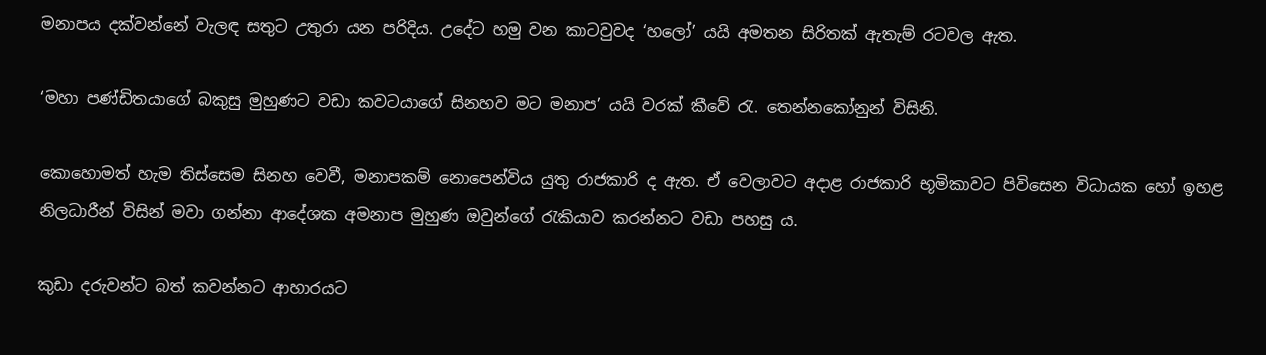මනාපය දක්වන්නේ වැලඳ සතුට උතුරා යන පරිදිය. උදේට හමු වන කාටවුවද ‘හලෝ’ යයි අමතන සිරිතක් ඇතැම් රටවල ඇත.

‘මහා පණ්ඩිතයාගේ බකුසු මුහුණට වඩා කවටයාගේ සිනහව මට මනාප’ යයි වරක් කීවේ රැ. තෙන්නකෝනුන් විසිනි.

කොහොමත් හැම තිස්සෙම සිනහ වෙවී, මනාපකම් නොපෙන්විය යුතු රාජකාරි ද ඇත. ඒ වෙලාවට අදාළ රාජකාරි භූමිකාවට පිවිසෙන විධායක හෝ ඉහළ නිලධාරීන් විසින් මවා ගන්නා ආදේශක අමනාප මුහුණ ඔවුන්ගේ රැකියාව කරන්නට වඩා පහසු ය.

කුඩා දරුවන්ට බත් කවන්නට ආහාරයට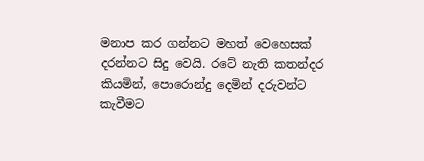මනාප කර ගන්නට මහත් වෙහෙසක් දරන්නට සිදු වෙයි. රටේ නැති කතන්දර කියමින්, පොරොන්දු දෙමින් දරුවන්ට කැවීමට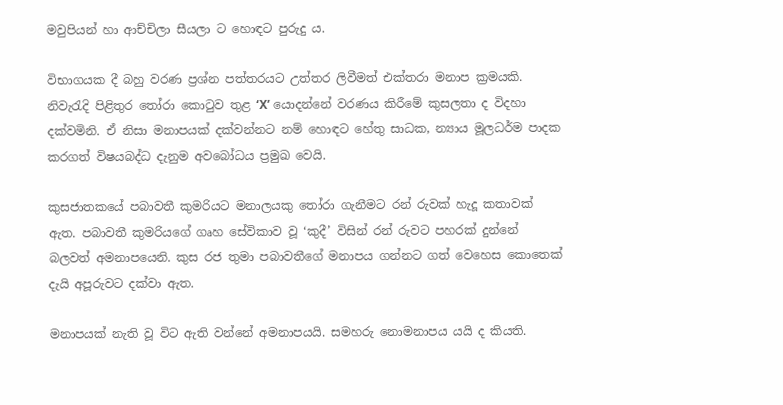මවුපියන් හා ආච්චිලා සීයලා ට හොඳට පුරුදු ය.

විභාගයක දී බහු වරණ ප්‍රශ්න පත්තරයට උත්තර ලිවීමත් එක්තරා මනාප ක්‍රමයකි. නිවැරැදි පිළිතුර තෝරා කොටුව තුළ ‘X’ යොදන්නේ වරණය කිරීමේ කුසලතා ද විදහා දක්වමිනි. ඒ නිසා මනාපයක් දක්වන්නට නම් හොඳට හේතු සාධක, න්‍යාය මූලධර්ම පාදක කරගත් විෂයබද්ධ දැනුම අවබෝධය ප්‍රමුඛ වෙයි.

කුසජාතකයේ පබාවතී කුමරියට මනාලයකු තෝරා ගැනීමට රන් රුවක් හැදූ කතාවක් ඇත. පබාවතී කුමරියගේ ගෘහ සේවිකාව වූ ‘කුදී’ විසින් රන් රුවට පහරක් දුන්නේ බලවත් අමනාපයෙනි. කුස රජ තුමා පබාවතීගේ මනාපය ගන්නට ගත් වෙහෙස කොතෙක් දැයි අපූරුවට දක්වා ඇත.

මනාපයක් නැති වූ විට ඇති වන්නේ අමනාපයයි. සමහරු නොමනාපය යයි ද කියති.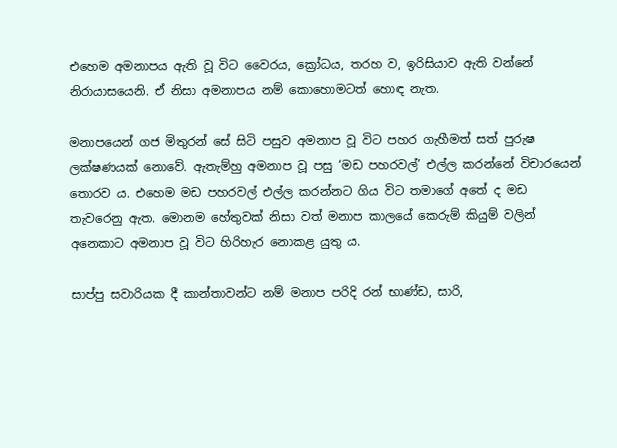එහෙම අමනාපය ඇති වූ විට වෛරය, ක්‍රෝධය, තරහ ව, ඉරිසියාව ඇති වන්නේ නිරායාසයෙනි. ඒ නිසා අමනාපය නම් කොහොමටත් හොඳ නැත.

මනාපයෙන් ගජ මිතුරන් සේ සිටි පසුව අමනාප වූ විට පහර ගැහීමත් සත් පුරුෂ ලක්ෂණයක් නොවේ. ඇතැම්හු අමනාප වූ පසු ‘මඩ පහරවල්’ එල්ල කරන්නේ විචාරයෙන් තොරව ය. එහෙම මඩ පහරවල් එල්ල කරන්නට ගිය විට තමාගේ අතේ ද මඩ තැවරෙනු ඇත. මොනම හේතුවක් නිසා වත් මනාප කාලයේ කෙරුම් ‍කියුම් වලින් අනෙකාට අමනාප වූ විට හිරිහැර නොකළ යුතු ය.

සාප්පු සවාරියක දී කාන්තාවන්ට නම් මනාප පරිදි රන් භාණ්ඩ, සාරි,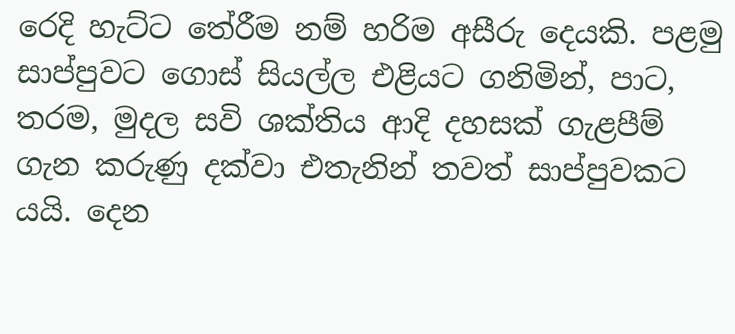රෙදි හැට්ට තේරීම නම් හරිම අසීරු දෙයකි. පළමු සාප්පුවට ගොස් සියල්ල එළියට ගනිමින්, පාට, තරම, මුදල සවි ශක්තිය ආදි දහසක් ගැළපීම් ගැන කරුණු දක්වා එතැනින් තවත් සාප්පුවකට යයි. දෙන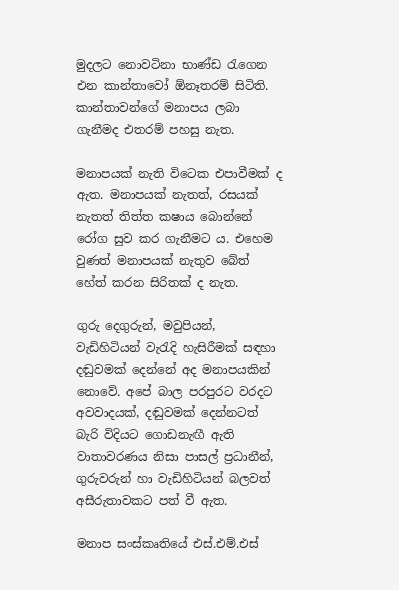මුදලට නොවටිනා භාණ්ඩ රැගෙන එන කාන්තාවෝ ඕනෑතරම් සිටිති. කාන්තාවන්ගේ මනාපය ලබා ගැනීමද එතරම් පහසු නැත.

මනාපයක් නැති විටෙක එපාවීමක් ද ඇත. මනාපයක් නැතත්, රසයක් නැතත් තිත්ත කෂාය බොන්නේ රෝග සුව කර ගැනීමට ය. එහෙම වුණත් මනාපයක් නැතුව බේත් හේත් කරන සිරිතක් ද නැත.

ගුරු දෙගුරුන්, මවුපියන්, වැඩිහිටියන් වැරැදි හැසිරීමක් සඳහා දඬුවමක් දෙන්නේ අද මනාපයකින් නොවේ. අපේ බාල පරපුරට වරදට අවවාදයක්, දඬුවමක් දෙන්නටත් බැරි විදියට ගොඩනැඟී ඇති වාතාවරණය නිසා පාසල් ප්‍රධානීන්, ගුරුවරුන් හා වැඩිහිටියන් බලවත් අසීරුතාවකට පත් වී ඇත.

මනාප සංස්කෘතියේ එස්.එම්.එස්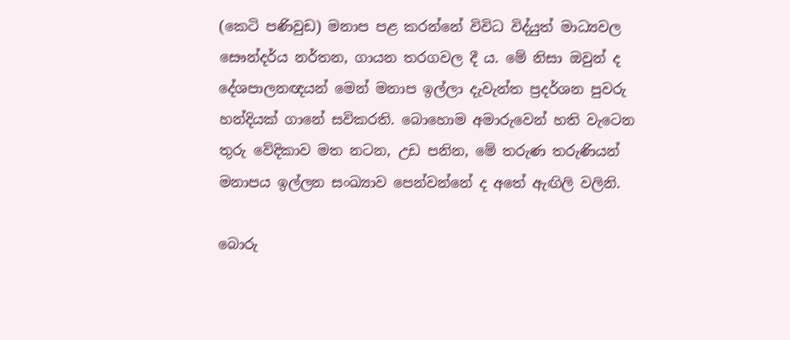(කෙටි පණිවුඩ) මනාප පළ කරන්නේ විවිධ විද්යුත් මාධ්‍යවල සෞන්දර්ය නර්තන, ගායන තරගවල දී ය. මේ නිසා ඔවුන් ද දේශපාලනඥයන් මෙන් මනාප ඉල්ලා දැවැන්ත ප්‍රදර්ශන පුවරු හන්දියක් ගානේ සවිකරති. බොහොම අමාරුවෙන් හති වැටෙන තුරු වේදිකාව මත නටන, උඩ පනින, මේ තරුණ තරුණියන් මනාපය ඉල්ලන සංඛ්‍යාව පෙන්වන්නේ ද අතේ ඇඟිලි වලිනි.

බොරු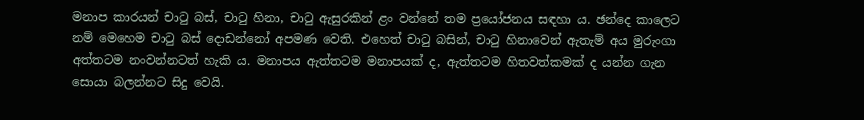මනාප කාරයන් චාටු බස්, චාටු හිනා, චාටු ඇසුරකින් ළං වන්නේ තම ප්‍රයෝජනය සඳහා ය. ඡන්දෙ කාලෙට නම් මෙහෙම චාටු බස් දොඩන්නෝ අපමණ වෙති. එහෙත් චාටු බසින්, චාටු හිනාවෙන් ඇතැම් අය මුරුංගා අත්තටම නංවන්නටත් හැකි ය. මනාපය ඇත්තටම මනාපයක් ද, ඇත්තටම හිතවත්කමක් ද යන්න ගැන සොයා බලන්නට සිදු වෙයි.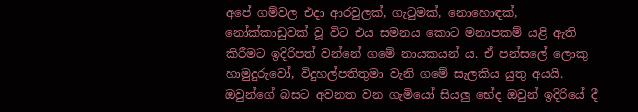අපේ ගම්වල එදා ආරවුලක්, ගැටුමක්, නොහොඳක්, නෝක්කාඩුවක් වූ විට එය සමනය කොට මනාපකම් යළි ඇති කිරීමට ඉදිරිපත් වන්නේ ගමේ නායකයන් ය. ඒ පන්සලේ ලොකු හාමුදුරුවෝ, විදුහල්පතිතුමා වැනි ගමේ සැලකිය යුතු අයයි. ඔවුන්ගේ බසට අවනත වන ගැමියෝ සියලු භේද ඔවුන් ඉදිරියේ දී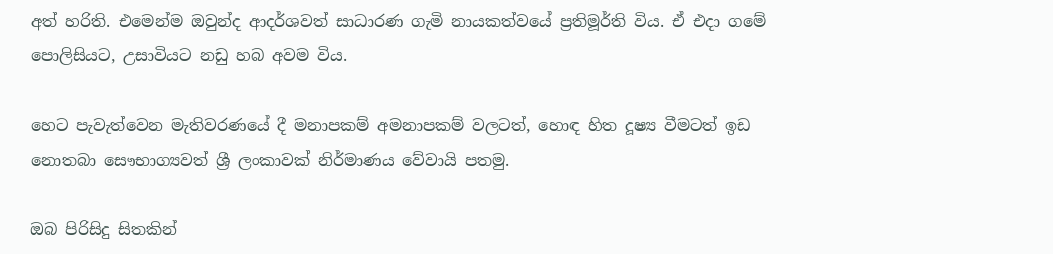අත් හරිති. එමෙන්ම ඔවුන්ද ආදර්ශවත් සාධාරණ ගැමි නායකත්වයේ ප්‍රතිමූර්ති විය. ඒ එදා ගමේ පොලිසියට, උසාවියට නඩු හබ අවම විය.

හෙට පැවැත්වෙන මැතිවරණයේ දී මනාපකම් අමනාපකම් වලටත්, හොඳ හිත දූෂ්‍ය වීමටත් ඉඩ නොතබා සෞභාග්‍යවත් ශ්‍රී ලංකාවක් නිර්මාණය වේවායි පතමු.

ඔබ පිරිසිදු සිතකින්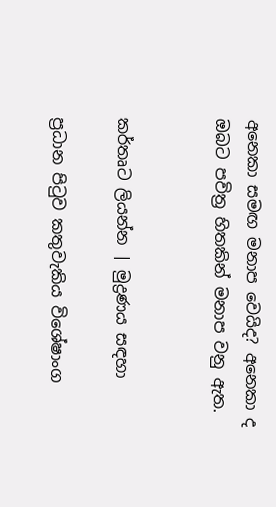අනෙකා සමඟ මනාප වෙයිද? අනෙකා ද ඔබට පවිත්‍ර හිතකින් මනාප වනු ඇත.


කර්තෘට ලියන්න | මුද්‍රණය සඳහා

ප්‍රධාන පිටුව කතුවැකිය විශේෂාංග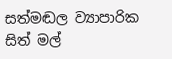සත්මඬල ව්‍යාපාරික සිත් මල්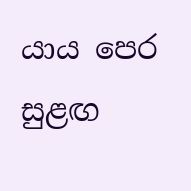යාය පෙර සුළඟ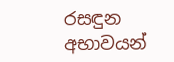රසඳුන අභාවයන්